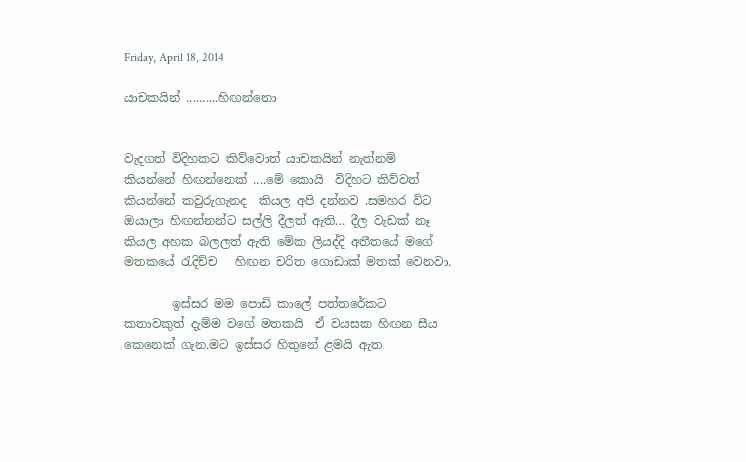Friday, April 18, 2014

යාචකයින් ..........හිඟන්නො


වැදගත් විදිහකට කිව්වොත් යාචකයින් නැත්නම් කියන්නේ හිඟන්නෙක් ....මේ කොයි  විදිහට කිව්වත් කියන්නේ කවුරුගැනද  කියල අපි දන්නව .සමහර විට ඔයාලා හිඟන්නන්ට සල්ලි දීලත් ඇති... දීල වැඩක් නෑ  කියල අහක බලලත් ඇති මේක ලියද්දි අතීතයේ මගේ මතකයේ රැදිච්ච   හිඟන චරිත ගොඩාක් මතක් වෙනවා.

        ඉස්සර මම පොඩි කාලේ පත්තරේකට කතාවකුත් දැම්ම වගේ මතකයි  ඒ වයසක හිඟන සීය කෙනෙක් ගැන.මට ඉස්සර හිතුනේ ළමයි ඇත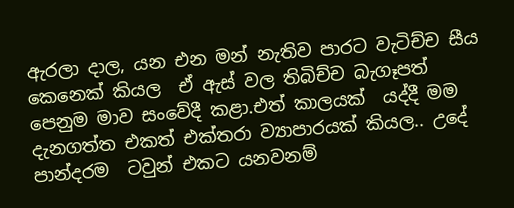ඇරලා දාල, යන එන මන් නැතිව පාරට වැටිච්ච සීය කෙනෙක් කියල  ඒ ඇස් වල තිබිච්ච බැගෑපත් පෙනුම මාව සංවේදී කළා.එත් කාලයක්  යද්දී මම දැනගත්ත එකත් එක්තරා ව්‍යාපාරයක් කියල.. උදේ පාන්දරම  ටවුන් එකට යනවනම්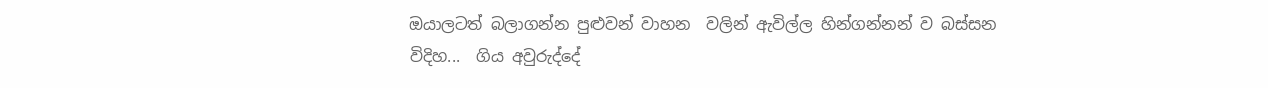ඔයාලටත් බලාගන්න පුළුවන් වාහන  වලින් ඇවිල්ල හින්ගන්නන් ව බස්සන විදිහ...  ගිය අවුරුද්දේ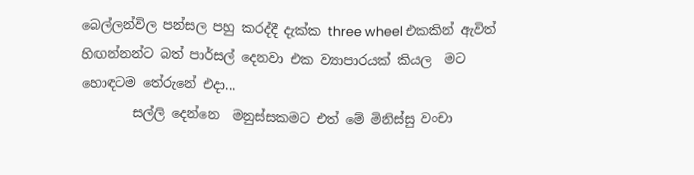බෙල්ලන්විල පන්සල පහු කරද්දී දැක්ක three wheel එකකින් ඇවිත් හිඟන්නන්ට බත් පාර්සල් දෙනවා එක ව්‍යාපාරයක් කියල  මට හොඳටම තේරුනේ එදා...
        සල්ලි දෙන්නෙ  මනුස්සකමට එත් මේ මිනිස්සු වංචා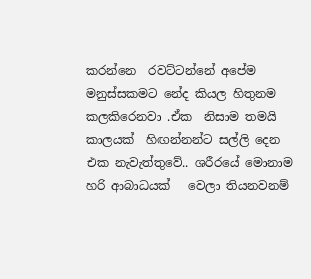කරන්නෙ  රවට්ටන්නේ අපේම මනුස්සකමට නේද කියල හිතුනම  කලකිරෙනවා .ඒක  නිසාම තමයි කාලයක්  හිඟන්නන්ට සල්ලි දෙන එක නැවැත්තුවේ.. ශරීරයේ මොනාම හරි ආබාධයක්   වෙලා තියනවනම්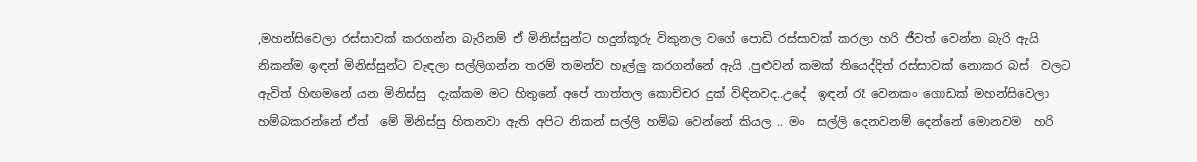,මහන්සිවෙලා රස්සාවක් කරගන්න බැරිනම් ඒ මිනිස්සුන්ට හදුන්කූරු විකුනල වගේ පොඩි රස්සාවක් කරලා හරි ජීවත් වෙන්න බැරි ඇයි නිකන්ම ඉඳන් මිනිස්සුන්ට වැඳලා සල්ලිගන්න තරම් තමන්ව හෑල්ලු කරගන්නේ ඇයි .පුළුවන් කමක් තියෙද්දිත් රස්සාවක් නොකර බස්  වලට ඇවිත් හිඟමනේ යන මිනිස්සු  දැක්කම මට හිතුනේ අපේ තාත්තල කොච්චර දුක් විඳිනවද..උදේ  ඉඳන් රෑ වෙනකං ගොඩක් මහන්සිවෙලා හම්බකරන්නේ ඒත්  මේ මිනිස්සු හිතනවා ඇති අපිට නිකන් සල්ලි හම්බ වෙන්නේ කියල .. මං  සල්ලි දෙනවනම් දෙන්නේ මොනවම  හරි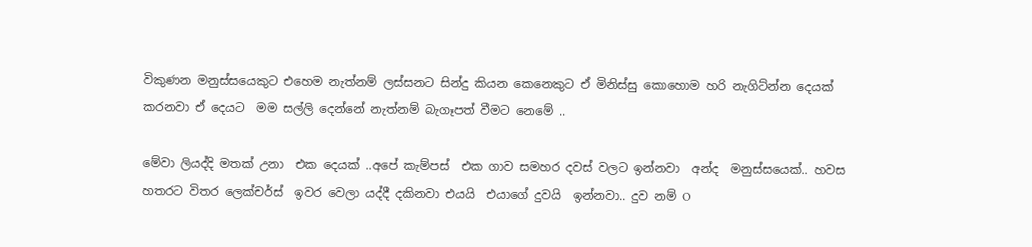විකුණන මනුස්සයෙකුට එහෙම නැත්නම් ලස්සනට සින්දු කියන කෙනෙකුට ඒ මිනිස්සු කොහොම හරි නැගිට්න්න දෙයක් කරනවා ඒ දෙයට  මම සල්ලි දෙන්නේ නැත්නම් බැගෑපත් වීමට නෙමේ ..

මේවා ලියද්දි මතක් උනා  එක දෙයක් ..අපේ කැම්පස්  එක ගාව සමහර දවස් වලට ඉන්නවා  අන්ද  මනුස්සයෙක්.. හවස හතරට විතර ලෙක්චර්ස්  ඉවර වෙලා යද්දී දකිනවා එයයි  එයාගේ දුවයි  ඉන්නවා.. දුව නම් O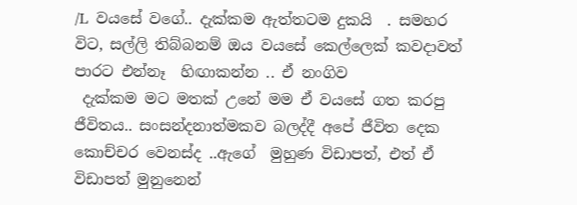/L  වයසේ වගේ.. දැක්කම ඇත්තටම දුකයි  . සමහර විට, සල්ලි තිබ්බනම් ඔය වයසේ කෙල්ලෙක් කවදාවත් පාරට එන්නෑ  හිඟාකන්න .. ඒ නංගිව
 දැක්කම මට මතක් උනේ මම ඒ වයසේ ගත කරපු ජීවිතය.. සංසන්දනාත්මකව බලද්දී අපේ ජීවිත දෙක කොච්චර වෙනස්ද ..ඇගේ  මුහුණ විඩාපත්, එත් ඒ විඩාපත් මුනුනෙන්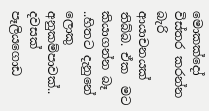මොකක්දෝ විස්තර කරන්න බැරි ආයාචනයක් තිබ්බ. ඒක  මට කියාගන්න බෑ ..හිතට දැනුනේ ලොකු අනුකම්පාවක්‌.. දවසක් පෑලියගොඩ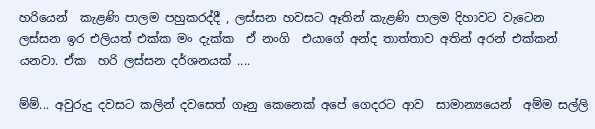හරියෙන්  කැළණි පාලම පහුකරද්දී , ලස්සන හවසට ඈතින් කැළණි පාලම දිහාවට වැටෙන ලස්සන ඉර එලියත් එක්ක මං දැක්ක  ඒ නංගි  එයාගේ අන්ද තාත්තාව අතින් අරන් එක්කන් යනවා. ඒක  හරි ලස්සන දර්ශනයක් ....

ම්ම්... අවුරුදු දවසට කලින් දවසෙත් ගෑනු කෙනෙක් අපේ ගෙදරට ආව  සාමාන්‍යයෙන්  අම්ම සල්ලි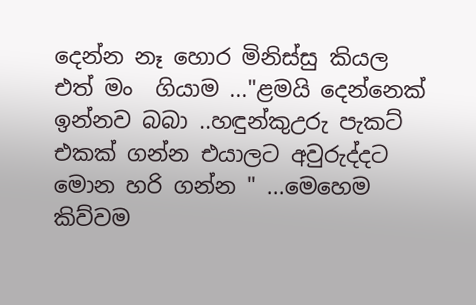දෙන්න නෑ හොර මිනිස්සු කියල එත් මං  ගියාම ..."ළමයි දෙන්නෙක් ඉන්නව බබා ..හඳුන්කුඋරු පැකට් එකක් ගන්න එයාලට අවුරුද්දට මොන හරි ගන්න " ...මෙහෙම කිව්වම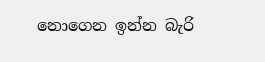නොගෙන ඉන්න බැරි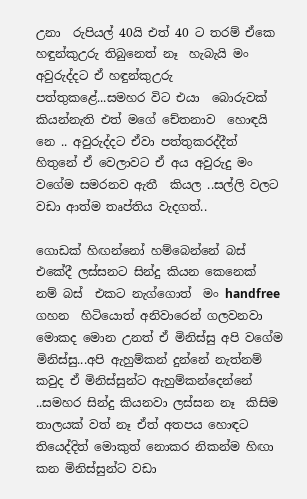උනා  රුපියල් 40යි එත් 40 ට තරම් ඒකෙ  හඳුන්කුඋරු තිබුනෙත් නෑ  හැබැයි මං අවුරුද්දට ඒ හඳුන්කුඋරු පත්තුකළේ...සමහර විට එයා  බොරුවක් කියන්නැති එත් මගේ චේතනාව  හොඳයි නෙ .. අවුරුද්දට ඒවා පත්තුකරද්දීත් හිතුනේ ඒ වෙලාවට ඒ අය අවුරුදු මං  වගේම සමරනව ඇතී  කියල ..සල්ලි වලට වඩා ආත්ම තෘප්තිය වැදගත්..

ගොඩක් හිඟන්නෝ හම්බෙන්නේ බස්  එකේදී ලස්සනට සින්දු කියන කෙනෙක් නම් බස්  එකට නැග්ගොත්  මං handfree ගහන  හිටියොත් අනිවාරෙන් ගලවනවා මොකද මොන උනත් ඒ මිනිස්සු අපි වගේම මිනිස්සු...අපි ඇහුම්කන් දුන්නේ නැත්නම් කවුද ඒ මිනිස්සුන්ට ඇහුම්කන්දෙන්නේ ..සමහර සින්දු කියනවා ලස්සන නෑ  කිසිම තාලයක් වත් නෑ ඒත් අතපය හොඳට තියෙද්දිත් මොකුත් නොකර නිකන්ම හිඟා කන මිනිස්සුන්ට වඩා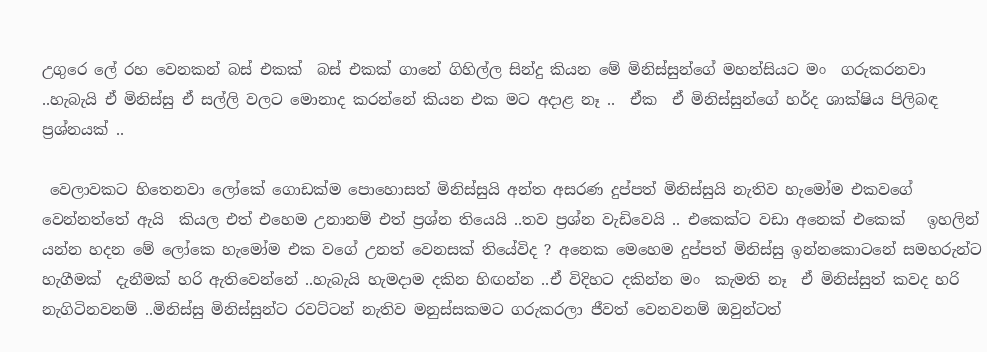උගුරෙ ලේ රහ වෙනකන් බස් එකක්  බස් එකක් ගානේ ගිහිල්ල සින්දු කියන මේ මිනිස්සුන්ගේ මහන්සියට මං  ගරුකරනවා ..හැබැයි ඒ මිනිස්සු ඒ සල්ලි වලට මොනාද කරන්නේ කියන එක මට අදාළ නෑ ..  ඒක  ඒ මිනිස්සුන්ගේ හර්ද ශාක්ෂිය පිලිබඳ ප්‍රශ්නයක් ..

 වෙලාවකට හිතෙනවා ලෝකේ ගොඩක්ම පොහොසත් මිනිස්සුයි අන්ත අසරණ දුප්පත් මිනිස්සුයි නැතිව හැමෝම එකවගේ වෙන්නත්තේ ඇයි  කියල එත් එහෙම උනානම් එත් ප්‍රශ්න තියෙයි ..තව ප්‍රශ්න වැඩිවෙයි .. එකෙක්ට වඩා අනෙක් එකෙක්   ඉහලින් යන්න හදන මේ ලෝකෙ හැමෝම එක වගේ උනත් වෙනසක් තියේවිද ? අනෙක මෙහෙම දුප්පත් මිනිස්සු ඉන්නකොටනේ සමහරුන්ට  හැගීමක්  දැනීමක් හරි ඇතිවෙන්නේ ..හැබැයි හැමදාම දකින හිඟන්න ..ඒ විදිහට දකින්න මං  කැමති නෑ  ඒ මිනිස්සුත් කවද හරි නැගිටිනවනම් ..මිනිස්සු මිනිස්සුන්ට රවට්ටන් නැතිව මනුස්සකමට ගරුකරලා ජීවත් වෙනවනම් ඔවුන්ටත්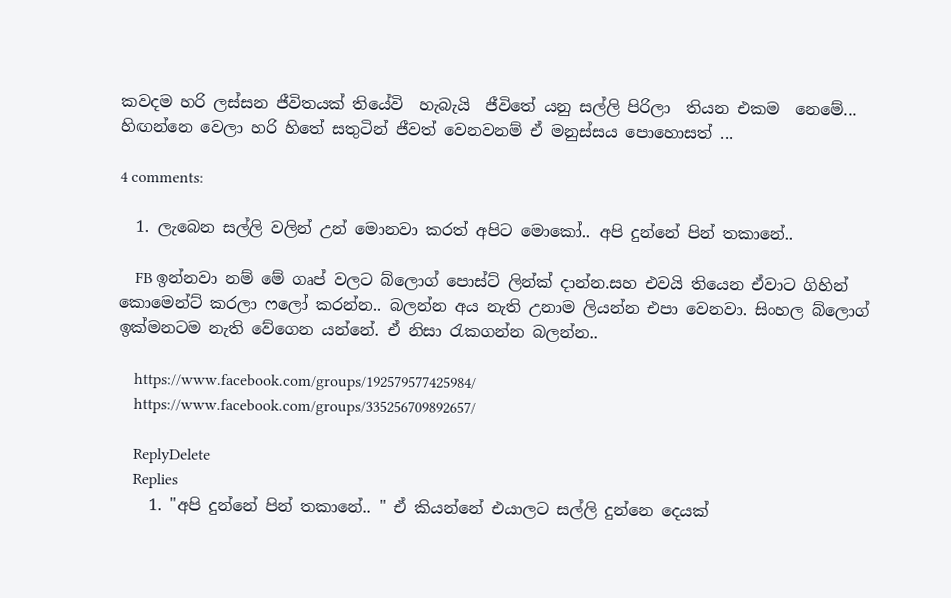කවදම හරි ලස්සන ජීවිතයක් තියේවි  හැබැයි  ජීවිතේ යනු සල්ලි පිරිලා  තියන එකම  නෙමේ... හිඟන්නෙ වෙලා හරි හිතේ සතුටින් ජීවත් වෙනවනම් ඒ මනුස්සය පොහොසත් ...

4 comments:

  1. ලැබෙන සල්ලි වලින් උන් මොනවා කරත් අපිට මොකෝ.. අපි දුන්නේ පින් තකානේ..

    FB ඉන්නවා නම් මේ ගෘප් වලට බ්ලොග් පොස්ට් ලින්ක් දාන්න.සහ එවයි තියෙන ඒවාට ගිහින් කොමෙන්ට් කරලා ෆලෝ කරන්න.. බලන්න අය නැති උනාම ලියන්න එපා වෙනවා. සිංහල බ්ලොග් ඉක්මනටම නැති වේගෙන යන්නේ. ඒ නිසා රැකගන්න බලන්න..

    https://www.facebook.com/groups/192579577425984/
    https://www.facebook.com/groups/335256709892657/

    ReplyDelete
    Replies
    1. "අපි දුන්නේ පින් තකානේ.. " ඒ කියන්නේ එයාලට සල්ලි දුන්නෙ දෙයක්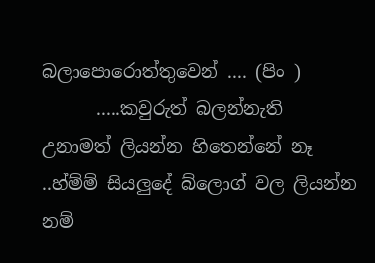බලාපොරොත්තුවෙන් .... (පිං )
      .....කවුරුත් බලන්නැති උනාමත් ලියන්න හිතෙන්නේ නෑ ..හ්ම්ම් සියලුදේ බ්ලොග් වල ලියන්න නම්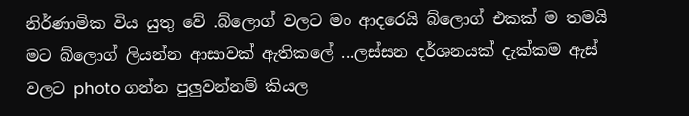නිර්ණාමික විය යුතු වේ .බ්ලොග් වලට මං ආදරෙයි බ්ලොග් එකක් ම තමයි මට බ්ලොග් ලියන්න ආසාවක් ඇතිකලේ ...ලස්සන දර්ශනයක් දැක්කම ඇස් වලට photo ගන්න පුලුවන්නම් කියල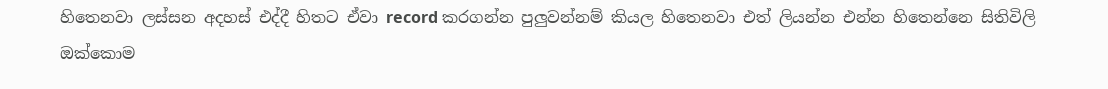හිතෙනවා ලස්සන අදහස් එද්දී හිතට ඒවා record කරගන්න පුලුවන්නම් කියල හිතෙනවා එත් ලියන්න එන්න හිතෙන්නෙ සිතිවිලි ඔක්කොම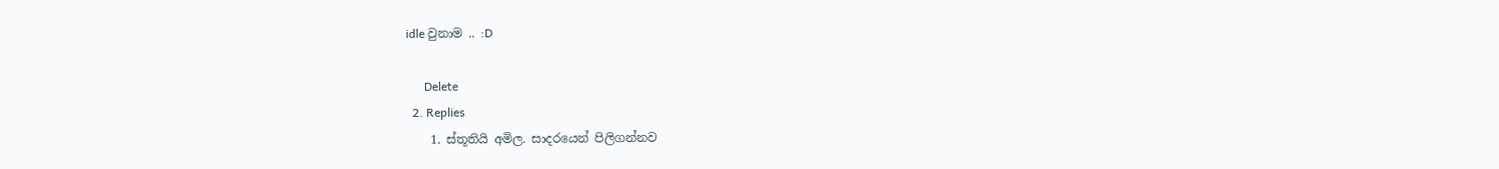idle වුනාම .. :D

      Delete
  2. Replies
    1. ස්තූතියි අමිල. සාදරයෙන් පිලිගන්නව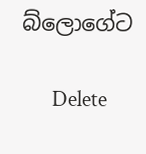බ්ලොගේට

      Delete